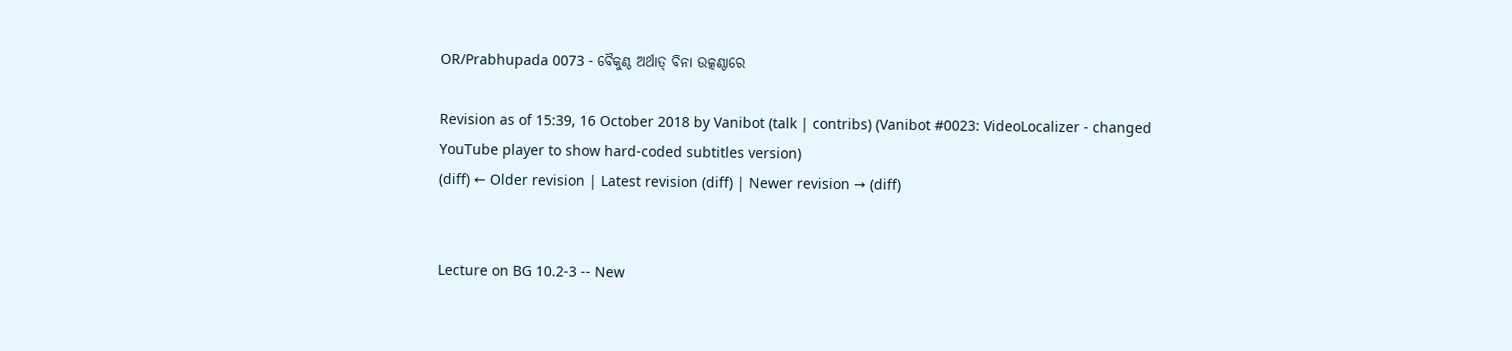OR/Prabhupada 0073 - ବୈକୁଣ୍ଠ ଅର୍ଥାତ୍ ବିନା ଉତ୍କଣ୍ଠାରେ

Revision as of 15:39, 16 October 2018 by Vanibot (talk | contribs) (Vanibot #0023: VideoLocalizer - changed YouTube player to show hard-coded subtitles version)
(diff) ← Older revision | Latest revision (diff) | Newer revision → (diff)


Lecture on BG 10.2-3 -- New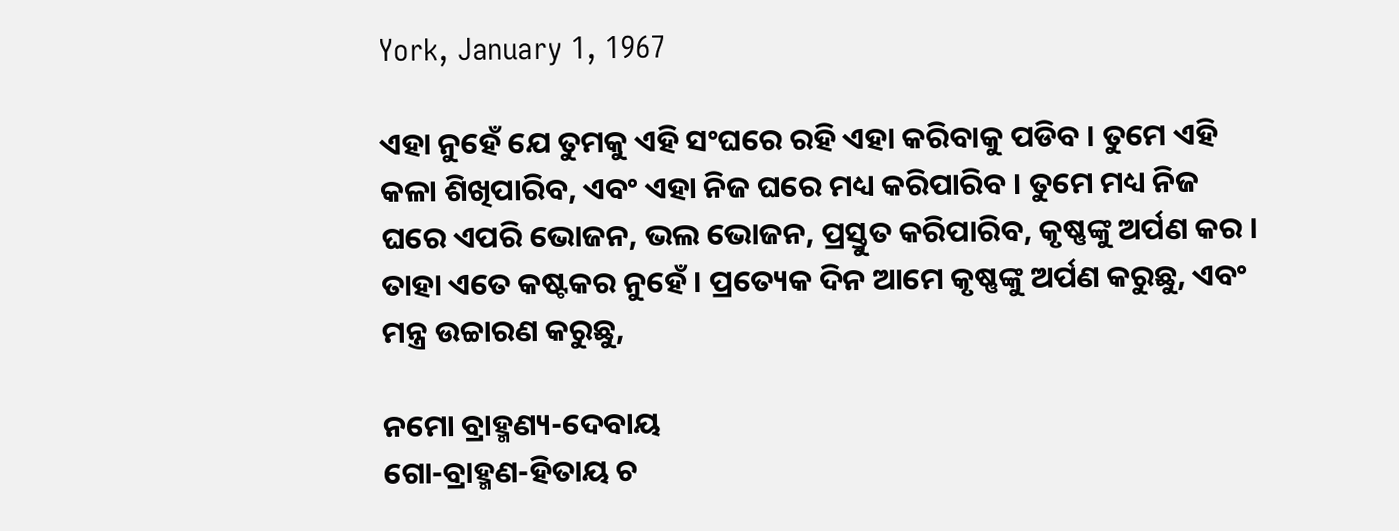York, January 1, 1967

ଏହା ନୁହେଁ ଯେ ତୁମକୁ ଏହି ସଂଘରେ ରହି ଏହା କରିବାକୁ ପଡିବ । ତୁମେ ଏହି କଳା ଶିଖିପାରିବ, ଏବଂ ଏହା ନିଜ ଘରେ ମଧ୍ୟ କରିପାରିବ । ତୁମେ ମଧ୍ୟ ନିଜ ଘରେ ଏପରି ଭୋଜନ, ଭଲ ଭୋଜନ, ପ୍ରସ୍ତୁତ କରିପାରିବ, କୃଷ୍ଣଙ୍କୁ ଅର୍ପଣ କର । ତାହା ଏତେ କଷ୍ଟକର ନୁହେଁ । ପ୍ରତ୍ୟେକ ଦିନ ଆମେ କୃଷ୍ଣଙ୍କୁ ଅର୍ପଣ କରୁଛୁ, ଏବଂ ମନ୍ତ୍ର ଉଚ୍ଚାରଣ କରୁଛୁ,

ନମୋ ବ୍ରାହ୍ମଣ୍ୟ-ଦେବାୟ
ଗୋ-ବ୍ରାହ୍ମଣ-ହିତାୟ ଚ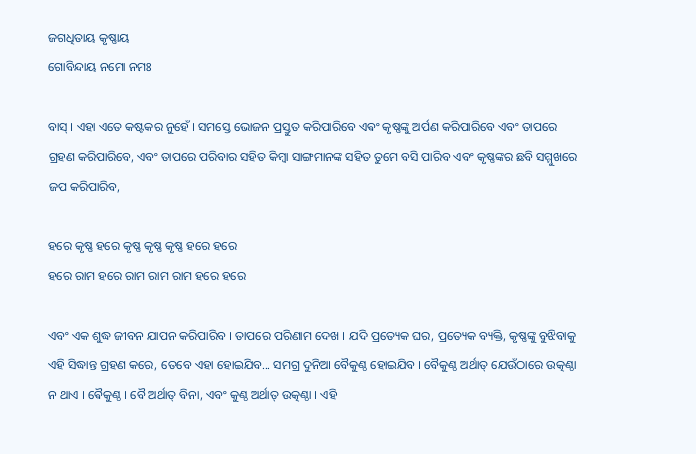ଜଗଧିତାୟ କୃଷ୍ଣାୟ
ଗୋବିନ୍ଦାୟ ନମୋ ନମଃ

ବାସ୍ । ଏହା ଏତେ କଷ୍ଟକର ନୁହେଁ । ସମସ୍ତେ ଭୋଜନ ପ୍ରସ୍ତୁତ କରିପାରିବେ ଏଵଂ କୃଷ୍ଣଙ୍କୁ ଅର୍ପଣ କରିପାରିବେ ଏବଂ ତାପରେ ଗ୍ରହଣ କରିପାରିବେ, ଏବଂ ତାପରେ ପରିବାର ସହିତ କିମ୍ଵା ସାଙ୍ଗମାନଙ୍କ ସହିତ ତୁମେ ବସି ପାରିବ ଏବଂ କୃଷ୍ଣଙ୍କର ଛବି ସମ୍ମୁଖରେ ଜପ କରିପାରିବ,

ହରେ କୃଷ୍ଣ ହରେ କୃଷ୍ଣ କୃଷ୍ଣ କୃଷ୍ଣ ହରେ ହରେ
ହରେ ରାମ ହରେ ରାମ ରାମ ରାମ ହରେ ହରେ

ଏବଂ ଏକ ଶୁଦ୍ଧ ଜୀବନ ଯାପନ କରିପାରିବ । ତାପରେ ପରିଣାମ ଦେଖ । ଯଦି ପ୍ରତ୍ୟେକ ଘର, ପ୍ରତ୍ୟେକ ବ୍ୟକ୍ତି, କୃଷ୍ଣଙ୍କୁ ବୁଝିବାକୁ ଏହି ସିଦ୍ଧାନ୍ତ ଗ୍ରହଣ କରେ, ତେବେ ଏହା ହୋଇଯିବ... ସମଗ୍ର ଦୁନିଆ ବୈକୁଣ୍ଠ ହୋଇଯିବ । ବୈକୁଣ୍ଠ ଅର୍ଥାତ୍ ଯେଉଁଠାରେ ଉତ୍କଣ୍ଠା ନ ଥାଏ । ଵୈକୁଣ୍ଠ । ବୈ ଅର୍ଥାତ୍ ବିନା, ଏବଂ କୁଣ୍ଠ ଅର୍ଥାତ୍ ଉତ୍କଣ୍ଠା । ଏହି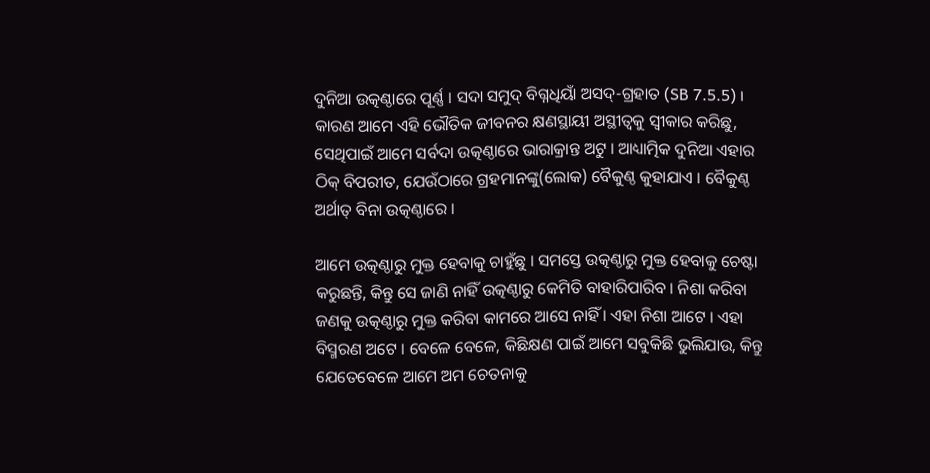ଦୁନିଆ ଉତ୍କଣ୍ଠାରେ ପୂର୍ଣ୍ଣ । ସଦା ସମୁଦ୍ ବିଗ୍ନଧିୟାଁ ଅସଦ୍-ଗ୍ରହାତ (SB 7.5.5) । କାରଣ ଆମେ ଏହି ଭୌତିକ ଜୀବନର କ୍ଷଣସ୍ଥାୟୀ ଅସ୍ଥୀତ୍ଵକୁ ସ୍ଵୀକାର କରିଛୁ, ସେଥିପାଇଁ ଆମେ ସର୍ବଦା ଉତ୍କଣ୍ଠାରେ ଭାରାକ୍ରାନ୍ତ ଅଟୁ । ଆଧ୍ୟାତ୍ମିକ ଦୁନିଆ ଏହାର ଠିକ୍ ବିପରୀତ, ଯେଉଁଠାରେ ଗ୍ରହମାନଙ୍କୁ(ଲୋକ) ବୈକୁଣ୍ଠ କୁହାଯାଏ । ବୈକୁଣ୍ଠ ଅର୍ଥାତ୍ ବିନା ଉତ୍କଣ୍ଠାରେ ।

ଆମେ ଉତ୍କଣ୍ଠାରୁ ମୁକ୍ତ ହେବାକୁ ଚାହୁଁଛୁ । ସମସ୍ତେ ଉତ୍କଣ୍ଠାରୁ ମୁକ୍ତ ହେବାକୁ ଚେଷ୍ଟା କରୁଛନ୍ତି, କିନ୍ତୁ ସେ ଜାଣି ନାହିଁ ଉତ୍କଣ୍ଠାରୁ କେମିତି ବାହାରିପାରିବ । ନିଶା କରିବା ଜଣକୁ ଉତ୍କଣ୍ଠାରୁ ମୁକ୍ତ କରିବା କାମରେ ଆସେ ନାହିଁ । ଏହା ନିଶା ଆଟେ । ଏହା ବିସ୍ମରଣ ଅଟେ । ବେଳେ ବେଳେ, କିଛିକ୍ଷଣ ପାଇଁ ଆମେ ସବୁକିଛି ଭୁଲିଯାଉ, କିନ୍ତୁ ଯେତେବେଳେ ଆମେ ଅମ ଚେତନାକୁ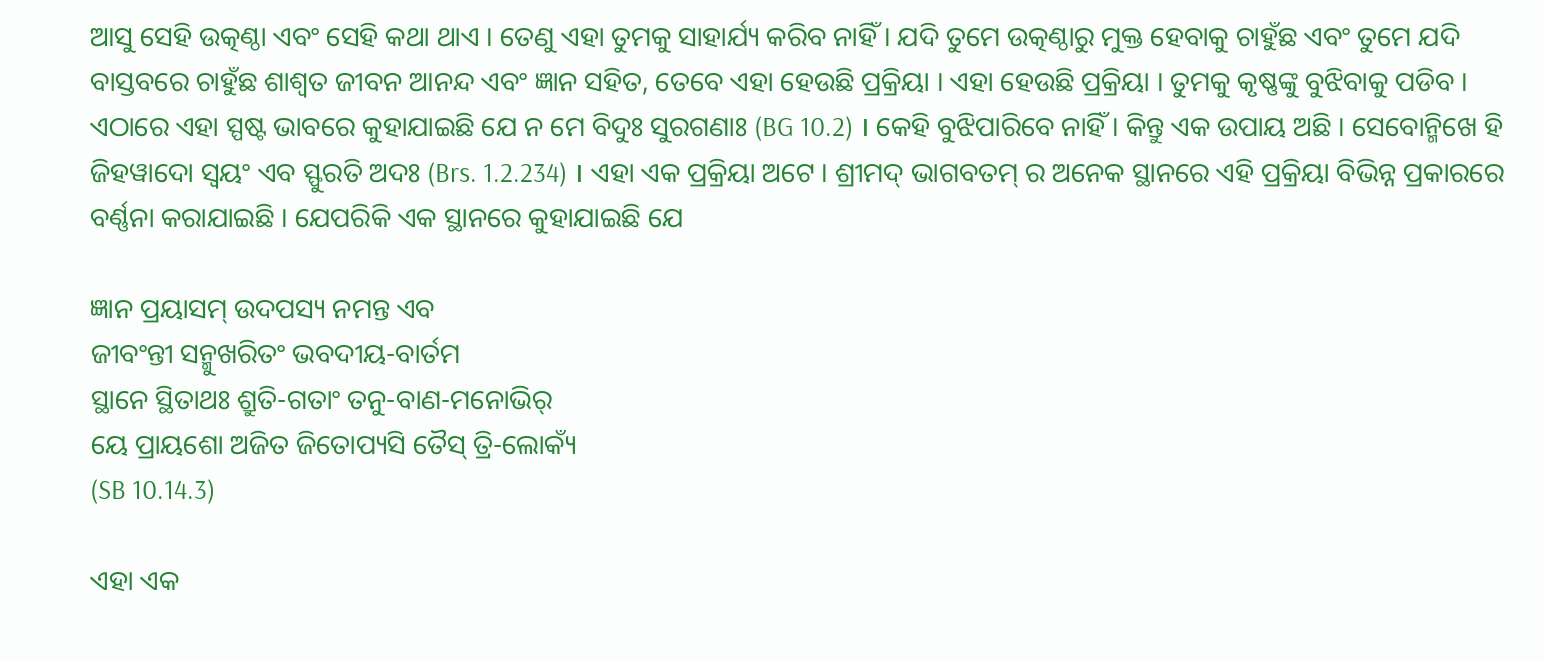ଆସୁ ସେହି ଉତ୍କଣ୍ଠା ଏବଂ ସେହି କଥା ଥାଏ । ତେଣୁ ଏହା ତୁମକୁ ସାହାର୍ଯ୍ୟ କରିବ ନାହିଁ । ଯଦି ତୁମେ ଉତ୍କଣ୍ଠାରୁ ମୁକ୍ତ ହେବାକୁ ଚାହୁଁଛ ଏବଂ ତୁମେ ଯଦି ବାସ୍ତବରେ ଚାହୁଁଛ ଶାଶ୍ଵତ ଜୀବନ ଆନନ୍ଦ ଏବଂ ଜ୍ଞାନ ସହିତ, ତେବେ ଏହା ହେଉଛି ପ୍ରକ୍ରିୟା । ଏହା ହେଉଛି ପ୍ରକ୍ରିୟା । ତୁମକୁ କୃଷ୍ଣଙ୍କୁ ବୁଝିବାକୁ ପଡିବ । ଏଠାରେ ଏହା ସ୍ପଷ୍ଟ ଭାବରେ କୁହାଯାଇଛି ଯେ ନ ମେ ବିଦୁଃ ସୁରଗଣାଃ (BG 10.2) । କେହି ବୁଝିପାରିବେ ନାହିଁ । କିନ୍ତୁ ଏକ ଉପାୟ ଅଛି । ସେବୋନ୍ମିଖେ ହି ଜିହୱାଦୋ ସ୍ଵୟଂ ଏବ ସ୍ଫୁରତି ଅଦଃ (Brs. 1.2.234) । ଏହା ଏକ ପ୍ରକ୍ରିୟା ଅଟେ । ଶ୍ରୀମଦ୍ ଭାଗବତମ୍ ର ଅନେକ ସ୍ଥାନରେ ଏହି ପ୍ରକ୍ରିୟା ବିଭିନ୍ନ ପ୍ରକାରରେ ବର୍ଣ୍ଣନା କରାଯାଇଛି । ଯେପରିକି ଏକ ସ୍ଥାନରେ କୁହାଯାଇଛି ଯେ

ଜ୍ଞାନ ପ୍ରୟାସମ୍ ଉଦପସ୍ୟ ନମନ୍ତ ଏବ
ଜୀବଂନ୍ତୀ ସନ୍ମୁଖରିତଂ ଭବଦୀୟ-ବାର୍ତମ
ସ୍ଥାନେ ସ୍ଥିତାଥଃ ଶ୍ରୁତି-ଗତାଂ ତନୁ-ବାଣ-ମନୋଭିର୍
ୟେ ପ୍ରାୟଶୋ ଅଜିତ ଜିତୋପ୍ୟସି ତୈସ୍ ତ୍ରି-ଲୋକ୍ୟଁ
(SB 10.14.3)

ଏହା ଏକ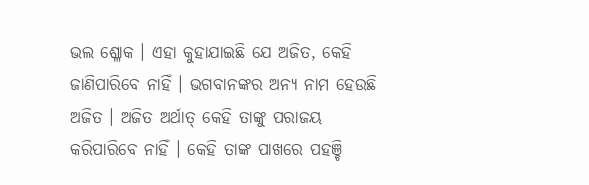ଭଲ ଶ୍ଳୋକ । ଏହା କୁହାଯାଇଛି ଯେ ଅଜିତ, କେହି ଜାଣିପାରିବେ ନାହିଁ । ଭଗବାନଙ୍କର ଅନ୍ୟ ନାମ ହେଉଛି ଅଜିତ । ଅଜିତ ଅର୍ଥାତ୍ କେହି ତାଙ୍କୁ ପରାଜୟ କରିପାରିବେ ନାହିଁ । କେହି ତାଙ୍କ ପାଖରେ ପହଞ୍ଚି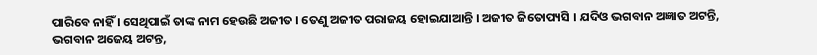ପାରିବେ ନାହିଁ । ସେଥିପାଇଁ ତାଙ୍କ ନାମ ହେଉଛି ଅଜୀତ । ତେଣୁ ଅଜୀତ ପରାଜୟ ହୋଇଯାଆନ୍ତି । ଅଜୀତ ଜିତୋପ୍ୟସି । ଯଦିଓ ଭଗବାନ ଅଜ୍ଞାତ ଅଟନ୍ତି, ଭଗବାନ ଅଜେୟ ଅଟନ୍ତ,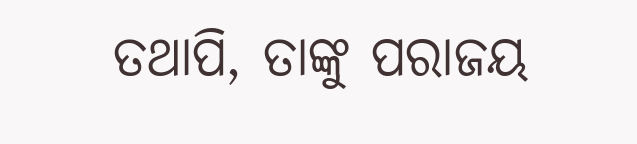ତଥାପି, ତାଙ୍କୁ ପରାଜୟ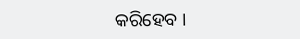କରିହେବ ।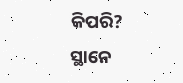କିପରି? ସ୍ଥାନେ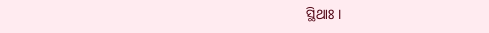ସ୍ଥିଥାଃ ।